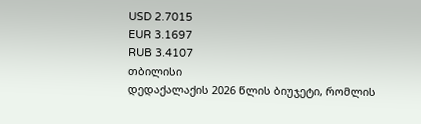USD 2.7015
EUR 3.1697
RUB 3.4107
თბილისი
დედაქალაქის 2026 წლის ბიუჯეტი, რომლის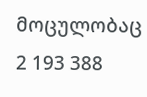მოცულობაც 2 193 388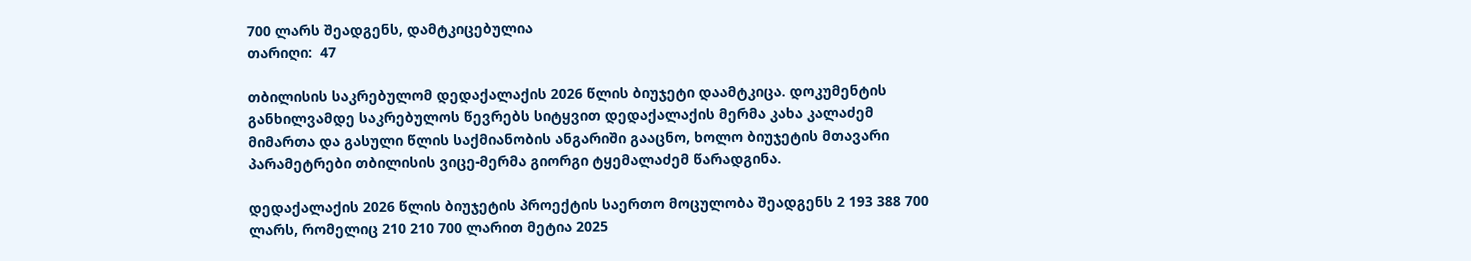700 ლარს შეადგენს, დამტკიცებულია
თარიღი:  47

თბილისის საკრებულომ დედაქალაქის 2026 წლის ბიუჯეტი დაამტკიცა. დოკუმენტის განხილვამდე საკრებულოს წევრებს სიტყვით დედაქალაქის მერმა კახა კალაძემ მიმართა და გასული წლის საქმიანობის ანგარიში გააცნო, ხოლო ბიუჯეტის მთავარი პარამეტრები თბილისის ვიცე-მერმა გიორგი ტყემალაძემ წარადგინა.

დედაქალაქის 2026 წლის ბიუჯეტის პროექტის საერთო მოცულობა შეადგენს 2 193 388 700 ლარს, რომელიც 210 210 700 ლარით მეტია 2025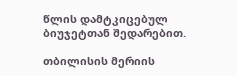წლის დამტკიცებულ ბიუჯეტთან შედარებით.

თბილისის მერიის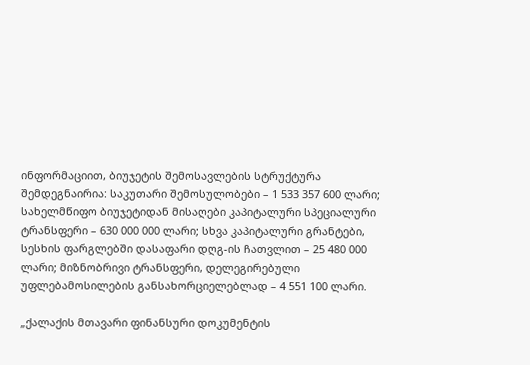ინფორმაციით, ბიუჯეტის შემოსავლების სტრუქტურა შემდეგნაირია: საკუთარი შემოსულობები – 1 533 357 600 ლარი; სახელმწიფო ბიუჯეტიდან მისაღები კაპიტალური სპეციალური ტრანსფერი – 630 000 000 ლარი; სხვა კაპიტალური გრანტები, სესხის ფარგლებში დასაფარი დღგ-ის ჩათვლით – 25 480 000 ლარი; მიზნობრივი ტრანსფერი, დელეგირებული უფლებამოსილების განსახორციელებლად – 4 551 100 ლარი.

„ქალაქის მთავარი ფინანსური დოკუმენტის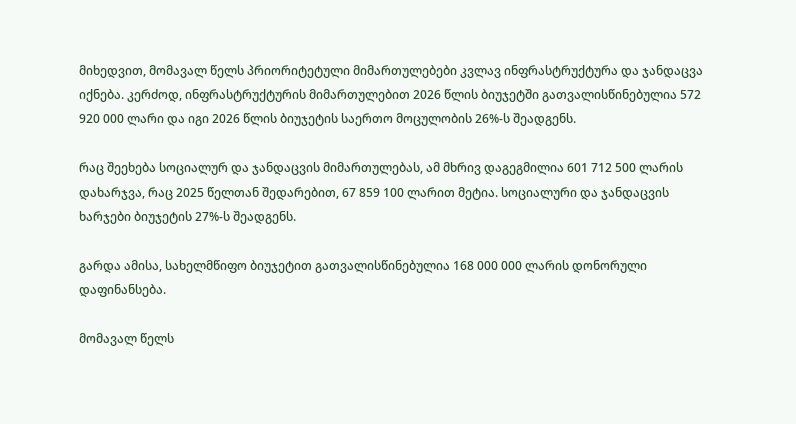მიხედვით, მომავალ წელს პრიორიტეტული მიმართულებები კვლავ ინფრასტრუქტურა და ჯანდაცვა იქნება. კერძოდ, ინფრასტრუქტურის მიმართულებით 2026 წლის ბიუჯეტში გათვალისწინებულია 572 920 000 ლარი და იგი 2026 წლის ბიუჯეტის საერთო მოცულობის 26%-ს შეადგენს.

რაც შეეხება სოციალურ და ჯანდაცვის მიმართულებას, ამ მხრივ დაგეგმილია 601 712 500 ლარის დახარჯვა, რაც 2025 წელთან შედარებით, 67 859 100 ლარით მეტია. სოციალური და ჯანდაცვის ხარჯები ბიუჯეტის 27%-ს შეადგენს.

გარდა ამისა, სახელმწიფო ბიუჯეტით გათვალისწინებულია 168 000 000 ლარის დონორული დაფინანსება.

მომავალ წელს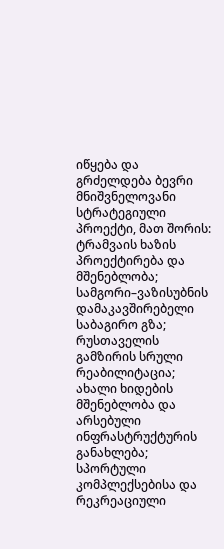იწყება და გრძელდება ბევრი მნიშვნელოვანი სტრატეგიული პროექტი, მათ შორის: ტრამვაის ხაზის პროექტირება და მშენებლობა; სამგორი–ვაზისუბნის დამაკავშირებელი საბაგირო გზა; რუსთაველის გამზირის სრული რეაბილიტაცია; ახალი ხიდების მშენებლობა და არსებული ინფრასტრუქტურის განახლება; სპორტული კომპლექსებისა და რეკრეაციული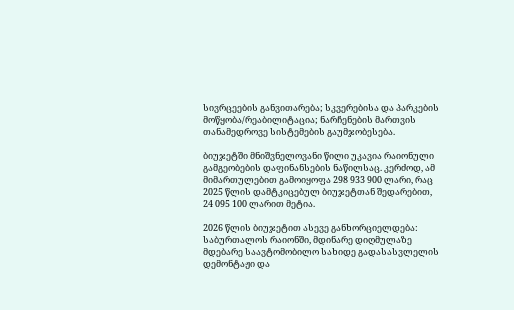სივრცეების განვითარება; სკვერებისა და პარკების მოწყობა/რეაბილიტაცია; ნარჩენების მართვის თანამედროვე სისტემების გაუმჯობესება.

ბიუჯეტში მნიშვნელოვანი წილი უკავია რაიონული გამგეობების დაფინანსების ნაწილსაც. კერძოდ, ამ მიმართულებით გამოიყოფა 298 933 900 ლარი, რაც 2025 წლის დამტკიცებულ ბიუჯეტთან შედარებით, 24 095 100 ლარით მეტია.

2026 წლის ბიუჯეტით ასევე განხორციელდება: საბურთალოს რაიონში, მდინარე დიღმულაზე მდებარე საავტომობილო სახიდე გადასასვლელის დემონტაჟი და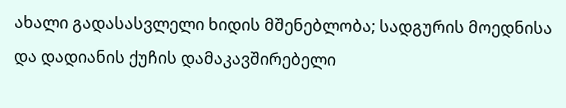ახალი გადასასვლელი ხიდის მშენებლობა; სადგურის მოედნისა და დადიანის ქუჩის დამაკავშირებელი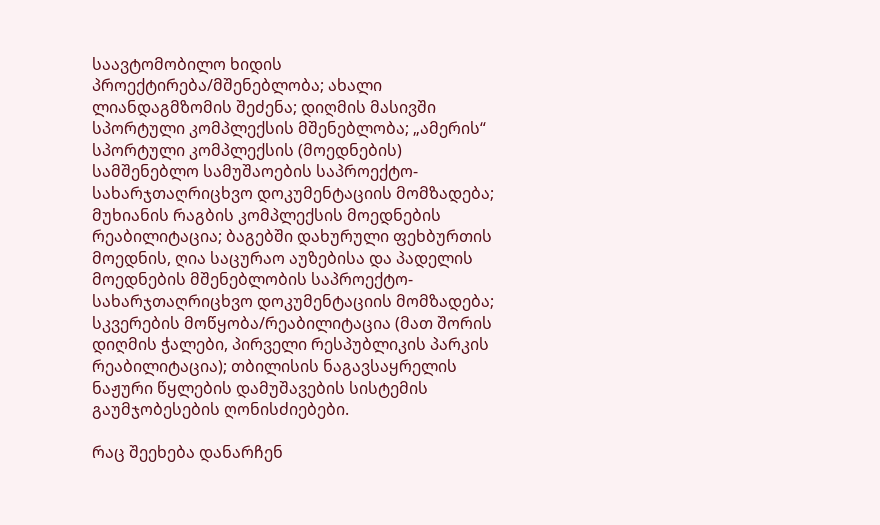საავტომობილო ხიდის პროექტირება/მშენებლობა; ახალი ლიანდაგმზომის შეძენა; დიღმის მასივში სპორტული კომპლექსის მშენებლობა; „ამერის“ სპორტული კომპლექსის (მოედნების) სამშენებლო სამუშაოების საპროექტო-სახარჯთაღრიცხვო დოკუმენტაციის მომზადება; მუხიანის რაგბის კომპლექსის მოედნების რეაბილიტაცია; ბაგებში დახურული ფეხბურთის მოედნის, ღია საცურაო აუზებისა და პადელის მოედნების მშენებლობის საპროექტო-სახარჯთაღრიცხვო დოკუმენტაციის მომზადება; სკვერების მოწყობა/რეაბილიტაცია (მათ შორის დიღმის ჭალები, პირველი რესპუბლიკის პარკის რეაბილიტაცია); თბილისის ნაგავსაყრელის ნაჟური წყლების დამუშავების სისტემის გაუმჯობესების ღონისძიებები.

რაც შეეხება დანარჩენ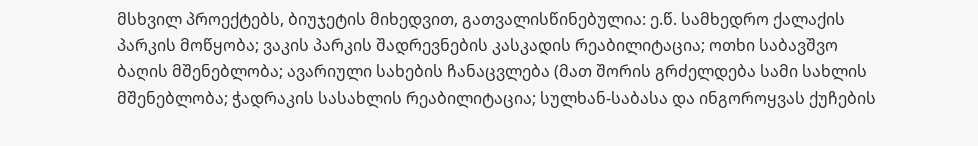მსხვილ პროექტებს, ბიუჯეტის მიხედვით, გათვალისწინებულია: ე.წ. სამხედრო ქალაქის პარკის მოწყობა; ვაკის პარკის შადრევნების კასკადის რეაბილიტაცია; ოთხი საბავშვო ბაღის მშენებლობა; ავარიული სახების ჩანაცვლება (მათ შორის გრძელდება სამი სახლის მშენებლობა; ჭადრაკის სასახლის რეაბილიტაცია; სულხან-საბასა და ინგოროყვას ქუჩების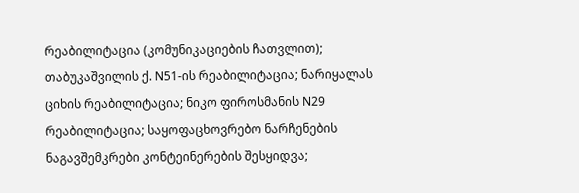რეაბილიტაცია (კომუნიკაციების ჩათვლით); თაბუკაშვილის ქ. N51-ის რეაბილიტაცია; ნარიყალას ციხის რეაბილიტაცია; ნიკო ფიროსმანის N29 რეაბილიტაცია; საყოფაცხოვრებო ნარჩენების ნაგავშემკრები კონტეინერების შესყიდვა;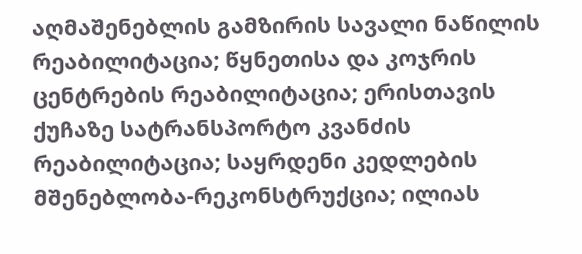აღმაშენებლის გამზირის სავალი ნაწილის რეაბილიტაცია; წყნეთისა და კოჯრის ცენტრების რეაბილიტაცია; ერისთავის ქუჩაზე სატრანსპორტო კვანძის რეაბილიტაცია; საყრდენი კედლების მშენებლობა-რეკონსტრუქცია; ილიას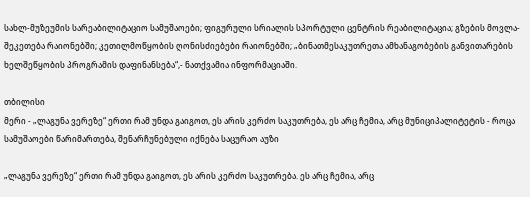სახლ-მუზეუმის სარეაბილიტაციო სამუშაოები; ფიგურული სრიალის სპორტული ცენტრის რეაბილიტაცია; გზების მოვლა-შეკეთება რაიონებში; კეთილმოწყობის ღონისძიებები რაიონებში; „ბინათმესაკუთრეთა ამხანაგობების განვითარების ხელშეწყობის პროგრამის დაფინანსება“,- ნათქვამია ინფორმაციაში.

თბილისი
მერი - „ლაგუნა ვერეზე“ ერთი რამ უნდა გაიგოთ, ეს არის კერძო საკუთრება, ეს არც ჩემია, არც მუნიციპალიტეტის - როცა სამუშაოები წარიმართება, შენარჩუნებული იქნება საცურაო აუზი

„ლაგუნა ვერეზე“ ერთი რამ უნდა გაიგოთ, ეს არის კერძო საკუთრება. ეს არც ჩემია, არც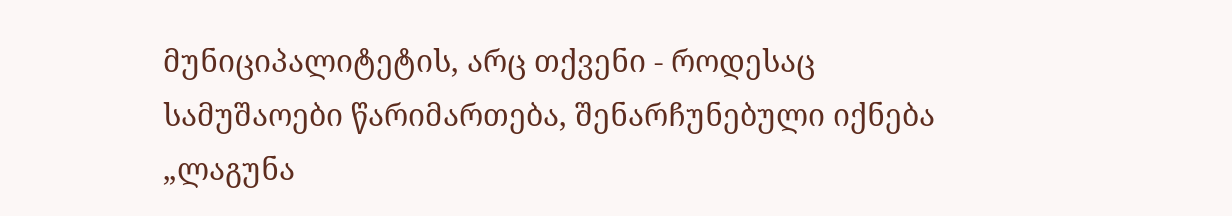მუნიციპალიტეტის, არც თქვენი - როდესაც სამუშაოები წარიმართება, შენარჩუნებული იქნება „ლაგუნა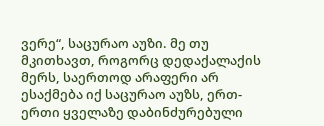ვერე“, საცურაო აუზი. მე თუ მკითხავთ, როგორც დედაქალაქის მერს, საერთოდ არაფერი არ ესაქმება იქ საცურაო აუზს, ერთ-ერთი ყველაზე დაბინძურებული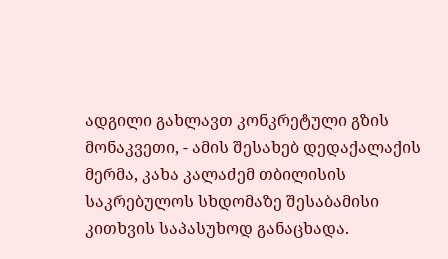ადგილი გახლავთ კონკრეტული გზის მონაკვეთი, - ამის შესახებ დედაქალაქის მერმა, კახა კალაძემ თბილისის საკრებულოს სხდომაზე შესაბამისი კითხვის საპასუხოდ განაცხადა.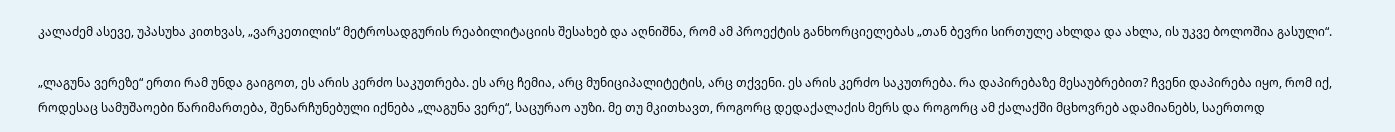კალაძემ ასევე, უპასუხა კითხვას, „ვარკეთილის“ მეტროსადგურის რეაბილიტაციის შესახებ და აღნიშნა, რომ ამ პროექტის განხორციელებას „თან ბევრი სირთულე ახლდა და ახლა, ის უკვე ბოლოშია გასული“.

„ლაგუნა ვერეზე“ ერთი რამ უნდა გაიგოთ, ეს არის კერძო საკუთრება. ეს არც ჩემია, არც მუნიციპალიტეტის, არც თქვენი. ეს არის კერძო საკუთრება. რა დაპირებაზე მესაუბრებით? ჩვენი დაპირება იყო, რომ იქ, როდესაც სამუშაოები წარიმართება, შენარჩუნებული იქნება „ლაგუნა ვერე“, საცურაო აუზი. მე თუ მკითხავთ, როგორც დედაქალაქის მერს და როგორც ამ ქალაქში მცხოვრებ ადამიანებს, საერთოდ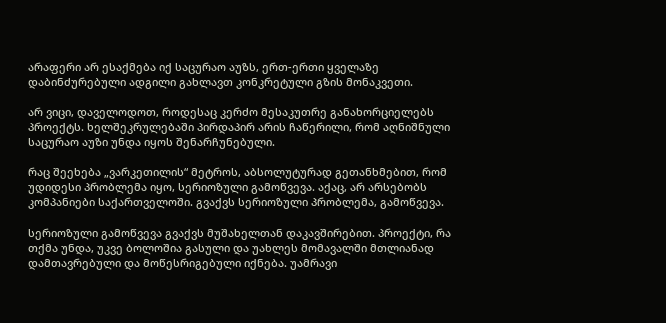არაფერი არ ესაქმება იქ საცურაო აუზს, ერთ-ერთი ყველაზე დაბინძურებული ადგილი გახლავთ კონკრეტული გზის მონაკვეთი.

არ ვიცი, დაველოდოთ, როდესაც კერძო მესაკუთრე განახორციელებს პროექტს. ხელშეკრულებაში პირდაპირ არის ჩაწერილი, რომ აღნიშნული საცურაო აუზი უნდა იყოს შენარჩუნებული.

რაც შეეხება „ვარკეთილის“ მეტროს, აბსოლუტურად გეთანხმებით, რომ უდიდესი პრობლემა იყო, სერიოზული გამოწვევა. აქაც, არ არსებობს კომპანიები საქართველოში. გვაქვს სერიოზული პრობლემა, გამოწვევა.

სერიოზული გამოწვევა გვაქვს მუშახელთან დაკავშირებით. პროექტი, რა თქმა უნდა, უკვე ბოლოშია გასული და უახლეს მომავალში მთლიანად დამთავრებული და მოწესრიგებული იქნება. უამრავი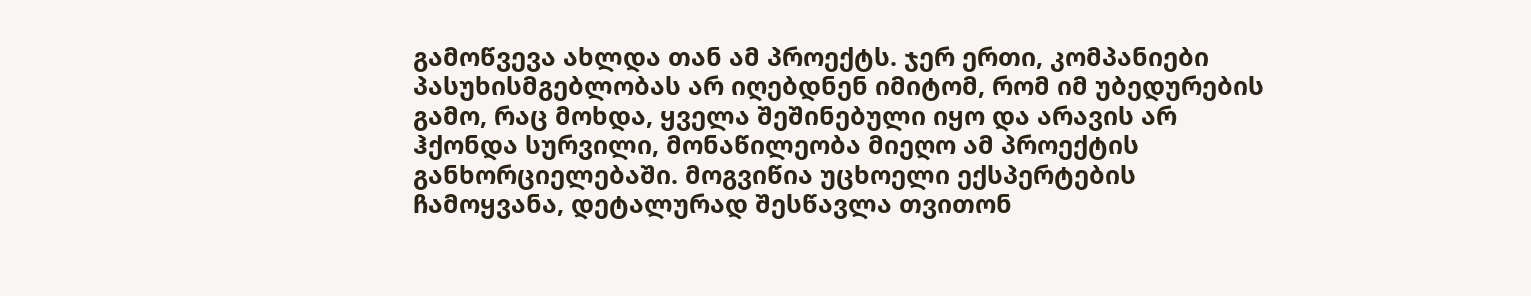გამოწვევა ახლდა თან ამ პროექტს. ჯერ ერთი, კომპანიები პასუხისმგებლობას არ იღებდნენ იმიტომ, რომ იმ უბედურების გამო, რაც მოხდა, ყველა შეშინებული იყო და არავის არ ჰქონდა სურვილი, მონაწილეობა მიეღო ამ პროექტის განხორციელებაში. მოგვიწია უცხოელი ექსპერტების ჩამოყვანა, დეტალურად შესწავლა თვითონ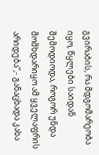გვირაბის, რა მდგომარეობა იყო, წყლები საიდან შემოდიოდა, როგორ უნდა მომხდარიყო ამ ყველაფრის არიდება“,- განაცხადა კახა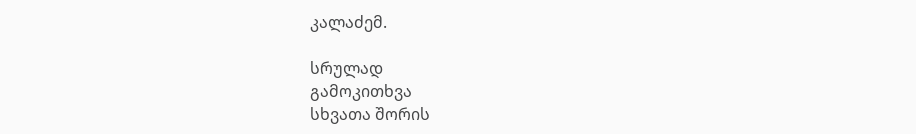კალაძემ.

სრულად
გამოკითხვა
სხვათა შორის